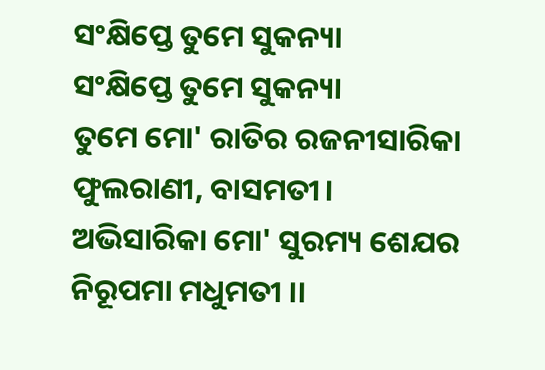ସଂକ୍ଷିପ୍ତେ ତୁମେ ସୁକନ୍ୟା
ସଂକ୍ଷିପ୍ତେ ତୁମେ ସୁକନ୍ୟା
ତୁମେ ମୋ' ରାତିର ରଜନୀସାରିକା
ଫୁଲରାଣୀ, ବାସମତୀ।
ଅଭିସାରିକା ମୋ' ସୁରମ୍ୟ ଶେଯର
ନିରୂପମା ମଧୁମତୀ ।।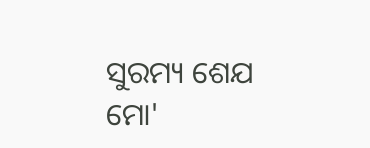ସୁରମ୍ୟ ଶେଯ ମୋ'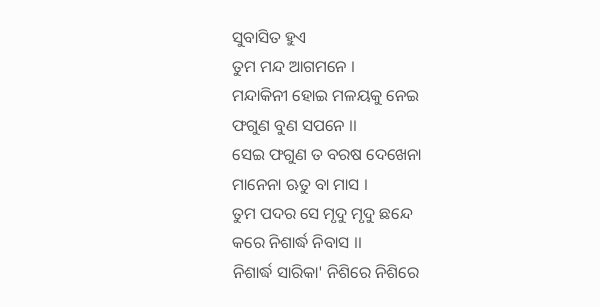ସୁବାସିତ ହୁଏ
ତୁମ ମନ୍ଦ ଆଗମନେ ।
ମନ୍ଦାକିନୀ ହୋଇ ମଳୟକୁ ନେଇ
ଫଗୁଣ ବୁଣ ସପନେ ।।
ସେଇ ଫଗୁଣ ତ ବରଷ ଦେଖେନା
ମାନେନା ଋତୁ ବା ମାସ ।
ତୁମ ପଦର ସେ ମୃଦୁ ମୃଦୁ ଛନ୍ଦେ
କରେ ନିଶାର୍ଦ୍ଧ ନିବାସ ।।
ନିଶାର୍ଦ୍ଧ ସାରିକା' ନିଶିରେ ନିଶିରେ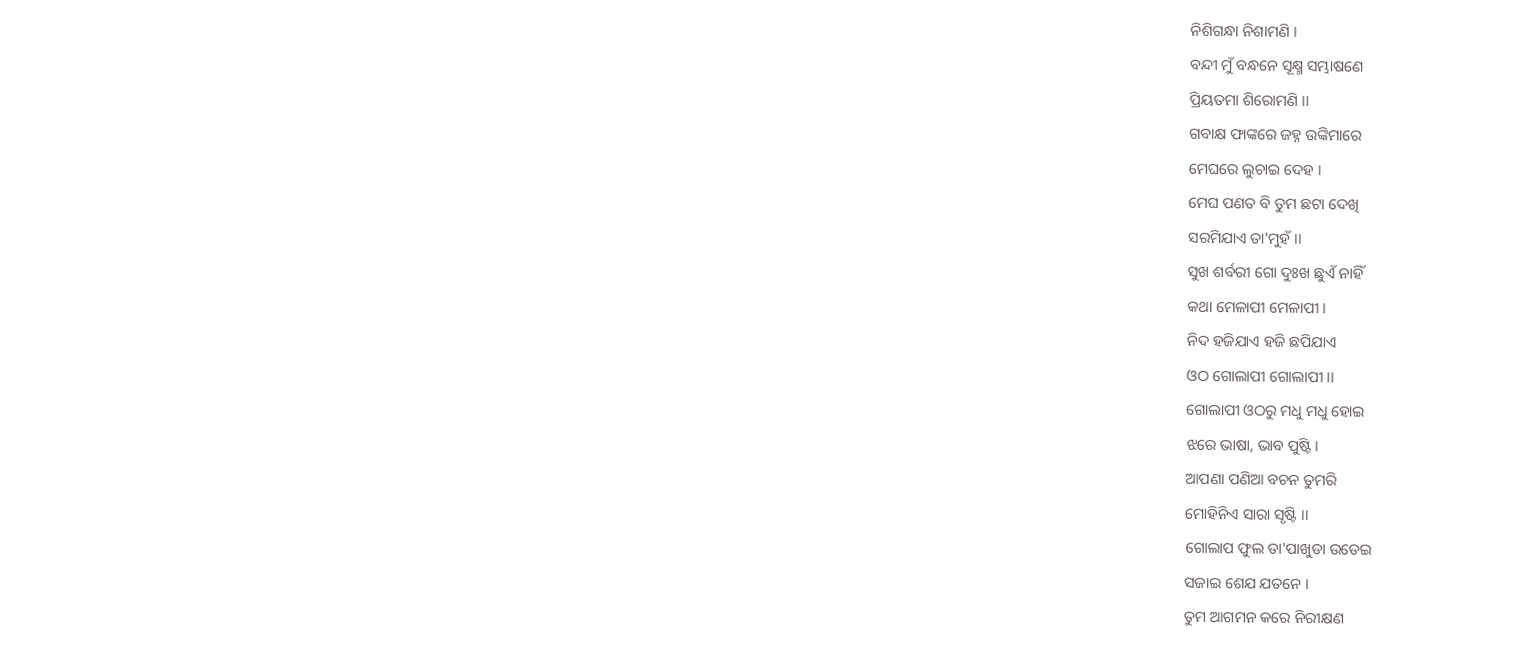ନିଶିଗନ୍ଧା ନିଶାମଣି ।
ବନ୍ଦୀ ମୁଁ ବନ୍ଧନେ ସୂକ୍ଷ୍ମ ସମ୍ଭାଷଣେ
ପ୍ରିୟତମା ଶିରୋମଣି ।।
ଗବାକ୍ଷ ଫାଙ୍କରେ ଜହ୍ନ ଉଙ୍କିମାରେ
ମେଘରେ ଲୁଚାଇ ଦେହ ।
ମେଘ ପଣତ ବି ତୁମ ଛଟା ଦେଖି
ସରମିଯାଏ ତା'ମୁହଁ ।।
ସୁଖ ଶର୍ବରୀ ଗୋ ଦୁଃଖ ଛୁଏଁ ନାହିଁ
କଥା ମେଳାପୀ ମେଳାପୀ ।
ନିଦ ହଜିଯାଏ ହଜି ଛପିଯାଏ
ଓଠ ଗୋଲାପୀ ଗୋଲାପୀ ।।
ଗୋଲାପୀ ଓଠରୁ ମଧୁ ମଧୁ ହୋଇ
ଝରେ ଭାଷା, ଭାବ ପୁଷ୍ଟି ।
ଆପଣା ପଣିଆ ବଚନ ତୁମରି
ମୋହିନିଏ ସାରା ସୃଷ୍ଟି ।।
ଗୋଲାପ ଫୁଲ ତା'ପାଖୁଡା ଉଡେଇ
ସଜାଇ ଶେଯ ଯତନେ ।
ତୁମ ଆଗମନ କରେ ନିରୀକ୍ଷଣ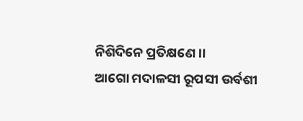ନିଶିଦିନେ ପ୍ରତିକ୍ଷଣେ ।।
ଆଗୋ ମଦାଳସୀ ରୂପସୀ ଉର୍ବଶୀ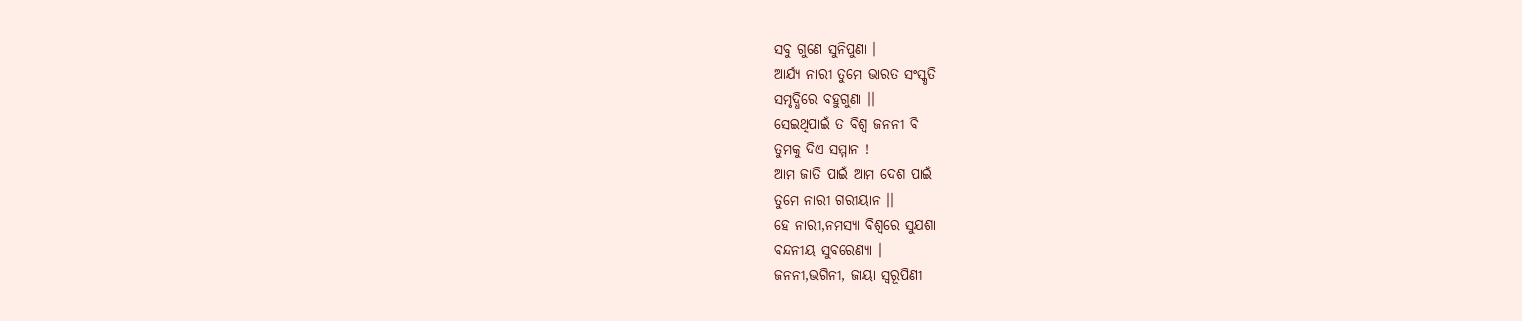ସବୁ ଗୁଣେ ସୁନିପୁଣା ।
ଆର୍ଯ୍ୟ ନାରୀ ତୁମେ ଭାରତ ସଂସ୍କୃତି
ସମୃଦ୍ଧିରେ ବହୁଗୁଣା ।।
ସେଇଥିପାଇଁ ତ ବିଶ୍ୱ ଜନନୀ ବି
ତୁମକୁ ଦିଏ ସମ୍ମାନ !
ଆମ ଜାତି ପାଇଁ ଆମ ଦେଶ ପାଇଁ
ତୁମେ ନାରୀ ଗରୀୟାନ ।।
ହେ ନାରୀ,ନମସ୍ୟା ବିଶ୍ୱରେ ସୁଯଶା
ବନ୍ଦନୀୟ ସୁବରେଣ୍ୟା ।
ଜନନୀ,ଭଗିନୀ, ଜାୟା ସ୍ୱରୂପିଣୀ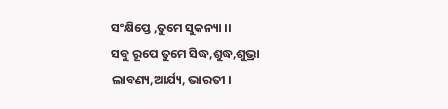ସଂକ୍ଷିପ୍ତେ ,ତୁମେ ସୁକନ୍ୟା ।।
ସବୁ ରୂପେ ତୁମେ ସିଦ୍ଧ,ଶୁଦ୍ଧ,ଶୁଭ୍ରା
ଲାବଣ୍ୟ,ଆର୍ଯ୍ୟ, ଭାରତୀ ।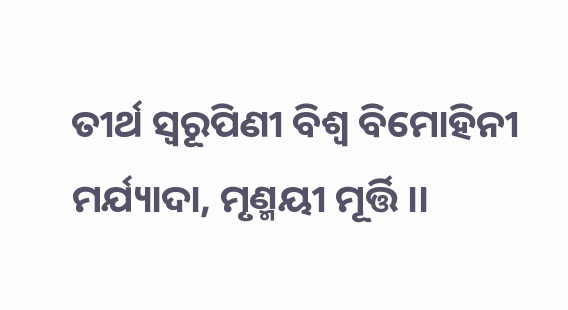ତୀର୍ଥ ସ୍ୱରୂପିଣୀ ବିଶ୍ୱ ବିମୋହିନୀ
ମର୍ଯ୍ୟାଦା, ମୃଣ୍ମୟୀ ମୂର୍ତ୍ତି ।।